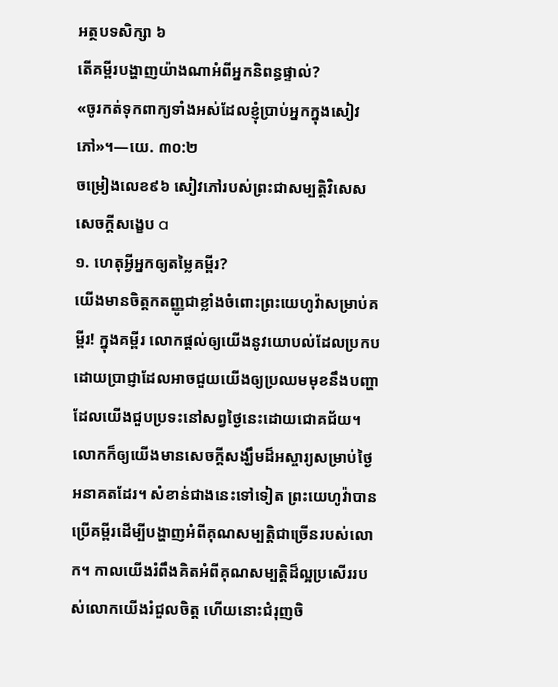អត្ថបទសិក្សា ៦
តើគម្ពីរបង្ហាញយ៉ាងណាអំពីអ្នកនិពន្ធផ្ទាល់?
«ចូរកត់ទុកពាក្យទាំងអស់ដែលខ្ញុំប្រាប់អ្នកក្នុងសៀវភៅ»។—យេ. ៣០:២
ចម្រៀងលេខ៩៦ សៀវភៅរបស់ព្រះជាសម្បត្តិវិសេស
សេចក្ដីសង្ខេប a
១. ហេតុអ្វីអ្នកឲ្យតម្លៃគម្ពីរ?
យើងមានចិត្តកតញ្ញូជាខ្លាំងចំពោះព្រះយេហូវ៉ាសម្រាប់គម្ពីរ! ក្នុងគម្ពីរ លោកផ្ដល់ឲ្យយើងនូវយោបល់ដែលប្រកបដោយប្រាជ្ញាដែលអាចជួយយើងឲ្យប្រឈមមុខនឹងបញ្ហាដែលយើងជួបប្រទះនៅសព្វថ្ងៃនេះដោយជោគជ័យ។ លោកក៏ឲ្យយើងមានសេចក្ដីសង្ឃឹមដ៏អស្ចារ្យសម្រាប់ថ្ងៃអនាគតដែរ។ សំខាន់ជាងនេះទៅទៀត ព្រះយេហូវ៉ាបានប្រើគម្ពីរដើម្បីបង្ហាញអំពីគុណសម្បត្តិជាច្រើនរបស់លោក។ កាលយើងរំពឹងគិតអំពីគុណសម្បត្តិដ៏ល្អប្រសើររបស់លោកយើងរំជួលចិត្ត ហើយនោះជំរុញចិ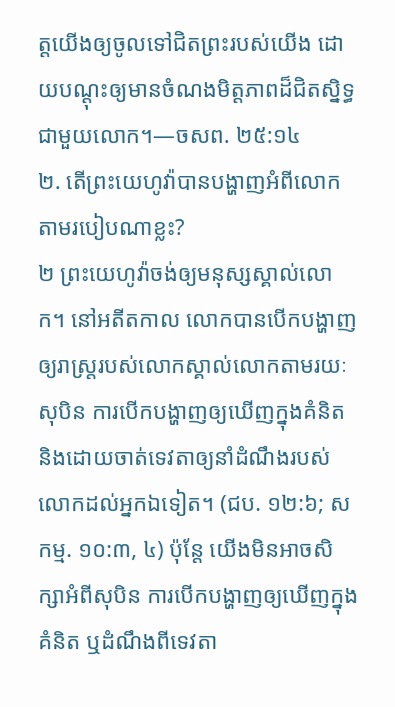ត្តយើងឲ្យចូលទៅជិតព្រះរបស់យើង ដោយបណ្ដុះឲ្យមានចំណងមិត្តភាពដ៏ជិតស្និទ្ធជាមួយលោក។—ចសព. ២៥:១៤
២. តើព្រះយេហូវ៉ាបានបង្ហាញអំពីលោកតាមរបៀបណាខ្លះ?
២ ព្រះយេហូវ៉ាចង់ឲ្យមនុស្សស្គាល់លោក។ នៅអតីតកាល លោកបានបើកបង្ហាញឲ្យរាស្ត្ររបស់លោកស្គាល់លោកតាមរយៈសុបិន ការបើកបង្ហាញឲ្យឃើញក្នុងគំនិត និងដោយចាត់ទេវតាឲ្យនាំដំណឹងរបស់លោកដល់អ្នកឯទៀត។ (ជប. ១២:៦; សកម្ម. ១០:៣, ៤) ប៉ុន្តែ យើងមិនអាចសិក្សាអំពីសុបិន ការបើកបង្ហាញឲ្យឃើញក្នុងគំនិត ឬដំណឹងពីទេវតា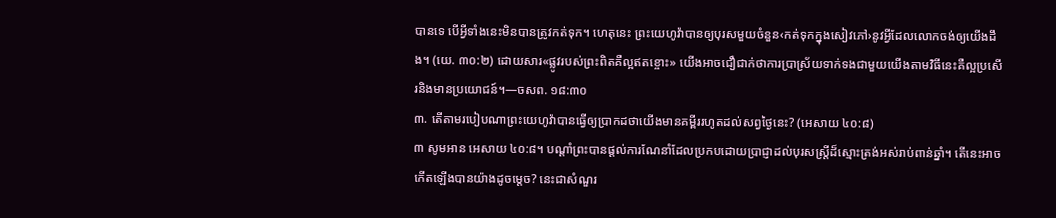បានទេ បើអ្វីទាំងនេះមិនបានត្រូវកត់ទុក។ ហេតុនេះ ព្រះយេហូវ៉ាបានឲ្យបុរសមួយចំនួន‹កត់ទុកក្នុងសៀវភៅ›នូវអ្វីដែលលោកចង់ឲ្យយើងដឹង។ (យេ. ៣០:២) ដោយសារ«ផ្លូវរបស់ព្រះពិតគឺល្អឥតខ្ចោះ» យើងអាចជឿជាក់ថាការប្រាស្រ័យទាក់ទងជាមួយយើងតាមវិធីនេះគឺល្អប្រសើរនិងមានប្រយោជន៍។—ចសព. ១៨:៣០
៣. តើតាមរបៀបណាព្រះយេហូវ៉ាបានធ្វើឲ្យប្រាកដថាយើងមានគម្ពីររហូតដល់សព្វថ្ងៃនេះ? (អេសាយ ៤០:៨)
៣ សូមអាន អេសាយ ៤០:៨។ បណ្ដាំព្រះបានផ្ដល់ការណែនាំដែលប្រកបដោយប្រាជ្ញាដល់បុរសស្ត្រីដ៏ស្មោះត្រង់អស់រាប់ពាន់ឆ្នាំ។ តើនេះអាចកើតឡើងបានយ៉ាងដូចម្ដេច? នេះជាសំណួរ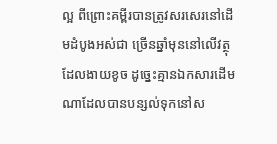ល្អ ពីព្រោះគម្ពីរបានត្រូវសរសេរនៅដើមដំបូងអស់ជា ច្រើនឆ្នាំមុននៅលើវត្ថុដែលងាយខូច ដូច្នេះគ្មានឯកសារដើមណាដែលបានបន្សល់ទុកនៅស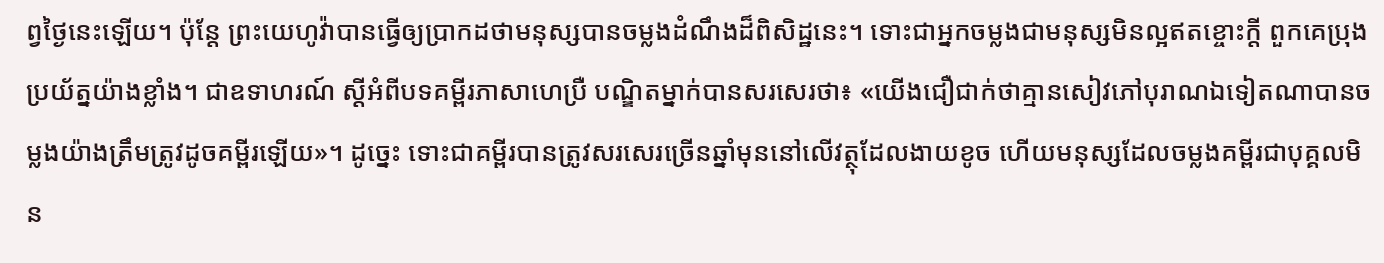ព្វថ្ងៃនេះឡើយ។ ប៉ុន្តែ ព្រះយេហូវ៉ាបានធ្វើឲ្យប្រាកដថាមនុស្សបានចម្លងដំណឹងដ៏ពិសិដ្ឋនេះ។ ទោះជាអ្នកចម្លងជាមនុស្សមិនល្អឥតខ្ចោះក្ដី ពួកគេប្រុងប្រយ័ត្នយ៉ាងខ្លាំង។ ជាឧទាហរណ៍ ស្ដីអំពីបទគម្ពីរភាសាហេប្រឺ បណ្ឌិតម្នាក់បានសរសេរថា៖ «យើងជឿជាក់ថាគ្មានសៀវភៅបុរាណឯទៀតណាបានចម្លងយ៉ាងត្រឹមត្រូវដូចគម្ពីរឡើយ»។ ដូច្នេះ ទោះជាគម្ពីរបានត្រូវសរសេរច្រើនឆ្នាំមុននៅលើវត្ថុដែលងាយខូច ហើយមនុស្សដែលចម្លងគម្ពីរជាបុគ្គលមិន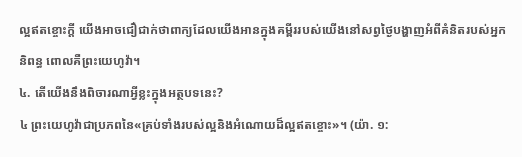ល្អឥតខ្ចោះក្ដី យើងអាចជឿជាក់ថាពាក្យដែលយើងអានក្នុងគម្ពីររបស់យើងនៅសព្វថ្ងៃបង្ហាញអំពីគំនិតរបស់អ្នកនិពន្ធ ពោលគឺព្រះយេហូវ៉ា។
៤. តើយើងនឹងពិចារណាអ្វីខ្លះក្នុងអត្ថបទនេះ?
៤ ព្រះយេហូវ៉ាជាប្រភពនៃ«គ្រប់ទាំងរបស់ល្អនិងអំណោយដ៏ល្អឥតខ្ចោះ»។ (យ៉ា. ១: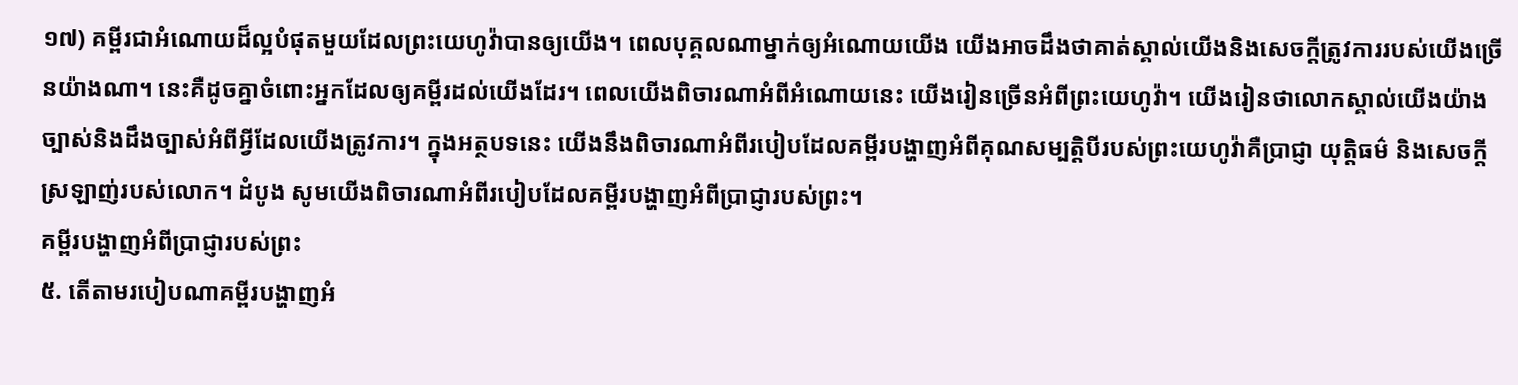១៧) គម្ពីរជាអំណោយដ៏ល្អបំផុតមួយដែលព្រះយេហូវ៉ាបានឲ្យយើង។ ពេលបុគ្គលណាម្នាក់ឲ្យអំណោយយើង យើងអាចដឹងថាគាត់ស្គាល់យើងនិងសេចក្ដីត្រូវការរបស់យើងច្រើនយ៉ាងណា។ នេះគឺដូចគ្នាចំពោះអ្នកដែលឲ្យគម្ពីរដល់យើងដែរ។ ពេលយើងពិចារណាអំពីអំណោយនេះ យើងរៀនច្រើនអំពីព្រះយេហូវ៉ា។ យើងរៀនថាលោកស្គាល់យើងយ៉ាងច្បាស់និងដឹងច្បាស់អំពីអ្វីដែលយើងត្រូវការ។ ក្នុងអត្ថបទនេះ យើងនឹងពិចារណាអំពីរបៀបដែលគម្ពីរបង្ហាញអំពីគុណសម្បត្តិបីរបស់ព្រះយេហូវ៉ាគឺប្រាជ្ញា យុត្តិធម៌ និងសេចក្ដីស្រឡាញ់របស់លោក។ ដំបូង សូមយើងពិចារណាអំពីរបៀបដែលគម្ពីរបង្ហាញអំពីប្រាជ្ញារបស់ព្រះ។
គម្ពីរបង្ហាញអំពីប្រាជ្ញារបស់ព្រះ
៥. តើតាមរបៀបណាគម្ពីរបង្ហាញអំ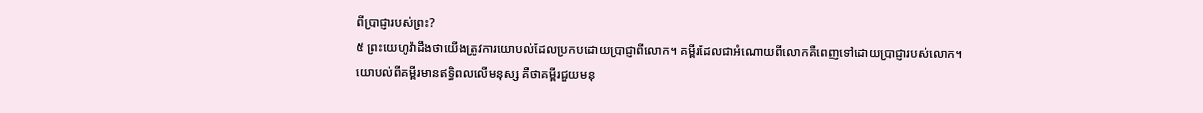ពីប្រាជ្ញារបស់ព្រះ?
៥ ព្រះយេហូវ៉ាដឹងថាយើងត្រូវការយោបល់ដែលប្រកបដោយប្រាជ្ញាពីលោក។ គម្ពីរដែលជាអំណោយពីលោកគឺពេញទៅដោយប្រាជ្ញារបស់លោក។ យោបល់ពីគម្ពីរមានឥទ្ធិពលលើមនុស្ស គឺថាគម្ពីរជួយមនុ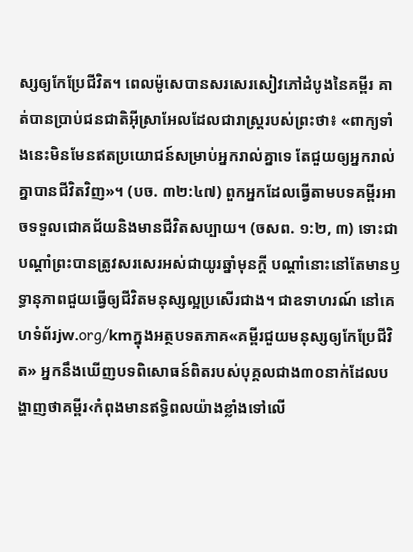ស្សឲ្យកែប្រែជីវិត។ ពេលម៉ូសេបានសរសេរសៀវភៅដំបូងនៃគម្ពីរ គាត់បានប្រាប់ជនជាតិអ៊ីស្រាអែលដែលជារាស្ត្ររបស់ព្រះថា៖ «ពាក្យទាំងនេះមិនមែនឥតប្រយោជន៍សម្រាប់អ្នករាល់គ្នាទេ តែជួយឲ្យអ្នករាល់គ្នាបានជីវិតវិញ»។ (បច. ៣២:៤៧) ពួកអ្នកដែលធ្វើតាមបទគម្ពីរអាចទទួលជោគជ័យនិងមានជីវិតសប្បាយ។ (ចសព. ១:២, ៣) ទោះជាបណ្ដាំព្រះបានត្រូវសរសេរអស់ជាយូរឆ្នាំមុនក្ដី បណ្ដាំនោះនៅតែមានឫទ្ធានុភាពជួយធ្វើឲ្យជីវិតមនុស្សល្អប្រសើរជាង។ ជាឧទាហរណ៍ នៅគេហទំព័រjw.org/kmក្នុងអត្ថបទតភាគ«គម្ពីរជួយមនុស្សឲ្យកែប្រែជីវិត» អ្នកនឹងឃើញបទពិសោធន៍ពិតរបស់បុគ្គលជាង៣០នាក់ដែលបង្ហាញថាគម្ពីរ‹កំពុងមានឥទ្ធិពលយ៉ាងខ្លាំងទៅលើ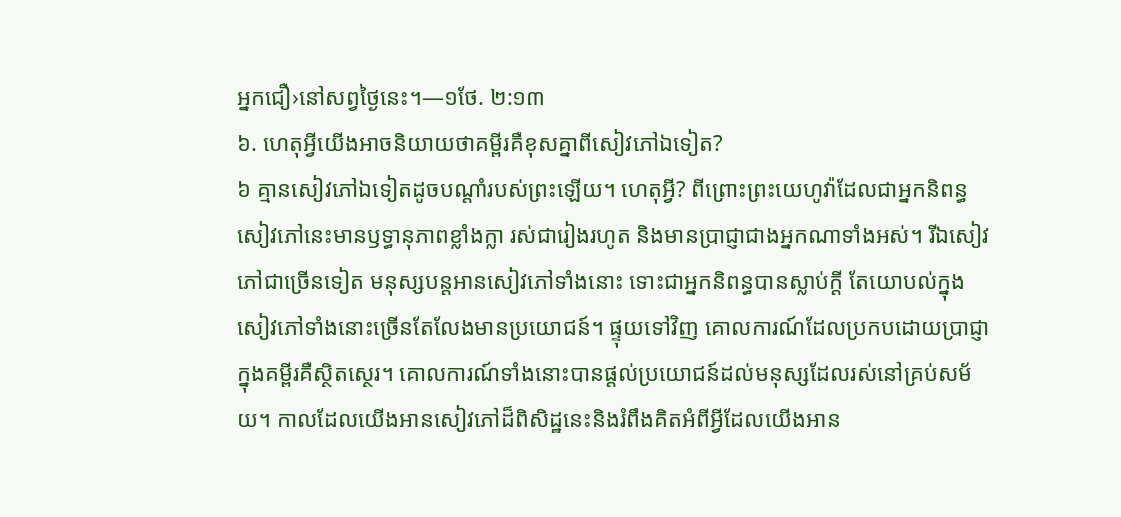អ្នកជឿ›នៅសព្វថ្ងៃនេះ។—១ថែ. ២:១៣
៦. ហេតុអ្វីយើងអាចនិយាយថាគម្ពីរគឺខុសគ្នាពីសៀវភៅឯទៀត?
៦ គ្មានសៀវភៅឯទៀតដូចបណ្ដាំរបស់ព្រះឡើយ។ ហេតុអ្វី? ពីព្រោះព្រះយេហូវ៉ាដែលជាអ្នកនិពន្ធសៀវភៅនេះមានឫទ្ធានុភាពខ្លាំងក្លា រស់ជារៀងរហូត និងមានប្រាជ្ញាជាងអ្នកណាទាំងអស់។ រីឯសៀវភៅជាច្រើនទៀត មនុស្សបន្តអានសៀវភៅទាំងនោះ ទោះជាអ្នកនិពន្ធបានស្លាប់ក្ដី តែយោបល់ក្នុងសៀវភៅទាំងនោះច្រើនតែលែងមានប្រយោជន៍។ ផ្ទុយទៅវិញ គោលការណ៍ដែលប្រកបដោយប្រាជ្ញាក្នុងគម្ពីរគឺស្ថិតស្ថេរ។ គោលការណ៍ទាំងនោះបានផ្ដល់ប្រយោជន៍ដល់មនុស្សដែលរស់នៅគ្រប់សម័យ។ កាលដែលយើងអានសៀវភៅដ៏ពិសិដ្ឋនេះនិងរំពឹងគិតអំពីអ្វីដែលយើងអាន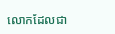លោកដែលជា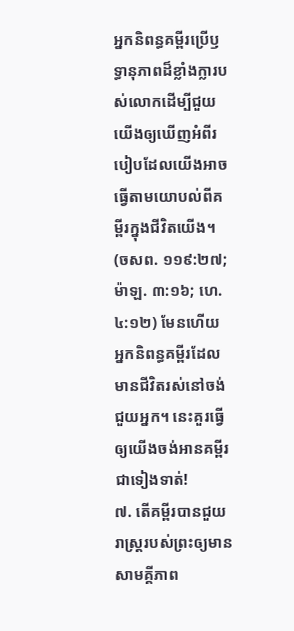អ្នកនិពន្ធគម្ពីរប្រើឫទ្ធានុភាពដ៏ខ្លាំងក្លារបស់លោកដើម្បីជួយយើងឲ្យឃើញអំពីរបៀបដែលយើងអាចធ្វើតាមយោបល់ពីគម្ពីរក្នុងជីវិតយើង។ (ចសព. ១១៩:២៧; ម៉ាឡ. ៣:១៦; ហេ. ៤:១២) មែនហើយ អ្នកនិពន្ធគម្ពីរដែលមានជីវិតរស់នៅចង់ជួយអ្នក។ នេះគួរធ្វើឲ្យយើងចង់អានគម្ពីរជាទៀងទាត់!
៧. តើគម្ពីរបានជួយរាស្ត្ររបស់ព្រះឲ្យមានសាមគ្គីភាព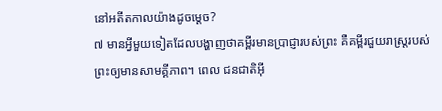នៅអតីតកាលយ៉ាងដូចម្ដេច?
៧ មានអ្វីមួយទៀតដែលបង្ហាញថាគម្ពីរមានប្រាជ្ញារបស់ព្រះ គឺគម្ពីរជួយរាស្ត្ររបស់ព្រះឲ្យមានសាមគ្គីភាព។ ពេល ជនជាតិអ៊ី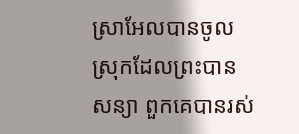ស្រាអែលបានចូលស្រុកដែលព្រះបានសន្យា ពួកគេបានរស់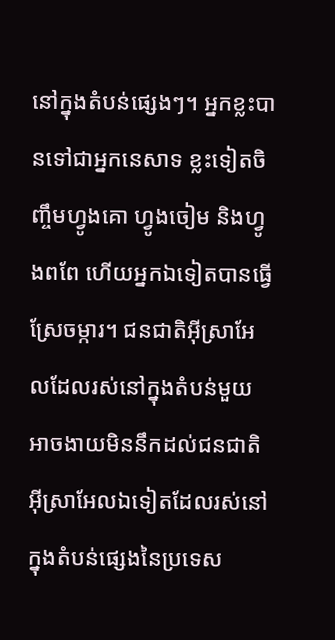នៅក្នុងតំបន់ផ្សេងៗ។ អ្នកខ្លះបានទៅជាអ្នកនេសាទ ខ្លះទៀតចិញ្ចឹមហ្វូងគោ ហ្វូងចៀម និងហ្វូងពពែ ហើយអ្នកឯទៀតបានធ្វើស្រែចម្ការ។ ជនជាតិអ៊ីស្រាអែលដែលរស់នៅក្នុងតំបន់មួយ អាចងាយមិននឹកដល់ជនជាតិអ៊ីស្រាអែលឯទៀតដែលរស់នៅក្នុងតំបន់ផ្សេងនៃប្រទេស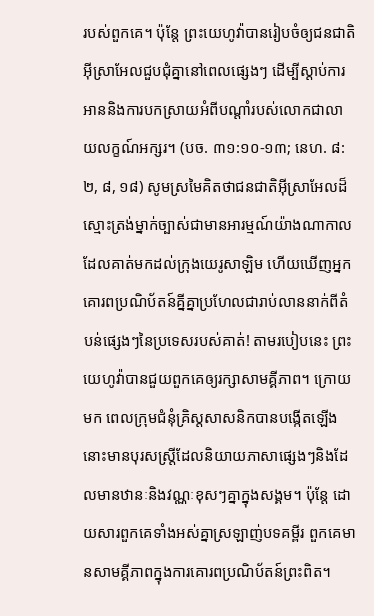របស់ពួកគេ។ ប៉ុន្តែ ព្រះយេហូវ៉ាបានរៀបចំឲ្យជនជាតិអ៊ីស្រាអែលជួបជុំគ្នានៅពេលផ្សេងៗ ដើម្បីស្ដាប់ការអាននិងការបកស្រាយអំពីបណ្ដាំរបស់លោកជាលាយលក្ខណ៍អក្សរ។ (បច. ៣១:១០-១៣; នេហ. ៨:២, ៨, ១៨) សូមស្រមៃគិតថាជនជាតិអ៊ីស្រាអែលដ៏ស្មោះត្រង់ម្នាក់ច្បាស់ជាមានអារម្មណ៍យ៉ាងណាកាលដែលគាត់មកដល់ក្រុងយេរូសាឡិម ហើយឃើញអ្នកគោរពប្រណិប័តន៍គ្នីគ្នាប្រហែលជារាប់លាននាក់ពីតំបន់ផ្សេងៗនៃប្រទេសរបស់គាត់! តាមរបៀបនេះ ព្រះយេហូវ៉ាបានជួយពួកគេឲ្យរក្សាសាមគ្គីភាព។ ក្រោយមក ពេលក្រុមជំនុំគ្រិស្តសាសនិកបានបង្កើតឡើង នោះមានបុរសស្ត្រីដែលនិយាយភាសាផ្សេងៗនិងដែលមានឋានៈនិងវណ្ណៈខុសៗគ្នាក្នុងសង្គម។ ប៉ុន្តែ ដោយសារពួកគេទាំងអស់គ្នាស្រឡាញ់បទគម្ពីរ ពួកគេមានសាមគ្គីភាពក្នុងការគោរពប្រណិប័តន៍ព្រះពិត។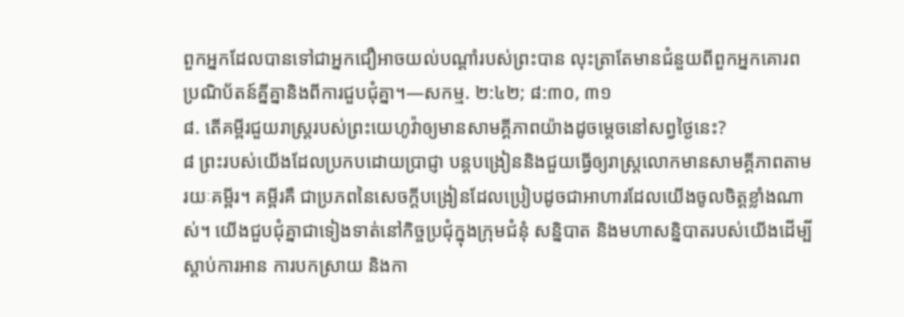ពួកអ្នកដែលបានទៅជាអ្នកជឿអាចយល់បណ្ដាំរបស់ព្រះបាន លុះត្រាតែមានជំនួយពីពួកអ្នកគោរពប្រណិប័តន៍គ្នីគ្នានិងពីការជួបជុំគ្នា។—សកម្ម. ២:៤២; ៨:៣០, ៣១
៨. តើគម្ពីរជួយរាស្ត្ររបស់ព្រះយេហូវ៉ាឲ្យមានសាមគ្គីភាពយ៉ាងដូចម្ដេចនៅសព្វថ្ងៃនេះ?
៨ ព្រះរបស់យើងដែលប្រកបដោយប្រាជ្ញា បន្តបង្រៀននិងជួយធ្វើឲ្យរាស្ត្រលោកមានសាមគ្គីភាពតាមរយៈគម្ពីរ។ គម្ពីរគឺ ជាប្រភពនៃសេចក្ដីបង្រៀនដែលប្រៀបដូចជាអាហារដែលយើងចូលចិត្តខ្លាំងណាស់។ យើងជួបជុំគ្នាជាទៀងទាត់នៅកិច្ចប្រជុំក្នុងក្រុមជំនុំ សន្និបាត និងមហាសន្និបាតរបស់យើងដើម្បីស្ដាប់ការអាន ការបកស្រាយ និងកា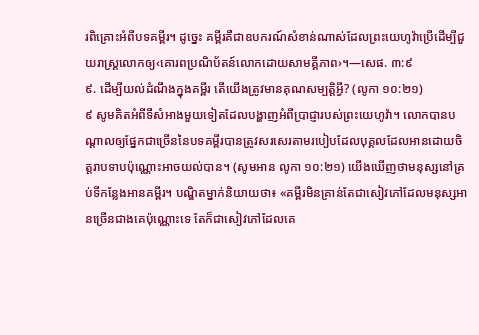រពិគ្រោះអំពីបទគម្ពីរ។ ដូច្នេះ គម្ពីរគឺជាឧបករណ៍សំខាន់ណាស់ដែលព្រះយេហូវ៉ាប្រើដើម្បីជួយរាស្ត្រលោកឲ្យ‹គោរពប្រណិប័តន៍លោកដោយសាមគ្គីភាព›។—សេផ. ៣:៩
៩. ដើម្បីយល់ដំណឹងក្នុងគម្ពីរ តើយើងត្រូវមានគុណសម្បត្តិអ្វី? (លូកា ១០:២១)
៩ សូមគិតអំពីទីសំអាងមួយទៀតដែលបង្ហាញអំពីប្រាជ្ញារបស់ព្រះយេហូវ៉ា។ លោកបានបណ្ដាលឲ្យផ្នែកជាច្រើននៃបទគម្ពីរបានត្រូវសរសេរតាមរបៀបដែលបុគ្គលដែលអានដោយចិត្តរាបទាបប៉ុណ្ណោះអាចយល់បាន។ (សូមអាន លូកា ១០:២១) យើងឃើញថាមនុស្សនៅគ្រប់ទីកន្លែងអានគម្ពីរ។ បណ្ឌិតម្នាក់និយាយថា៖ «គម្ពីរមិនគ្រាន់តែជាសៀវភៅដែលមនុស្សអានច្រើនជាងគេប៉ុណ្ណោះទេ តែក៏ជាសៀវភៅដែលគេ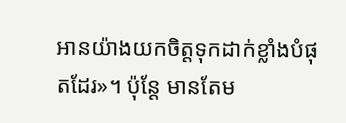អានយ៉ាងយកចិត្តទុកដាក់ខ្លាំងបំផុតដែរ»។ ប៉ុន្តែ មានតែម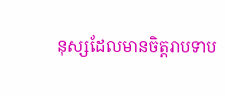នុស្សដែលមានចិត្តរាបទាប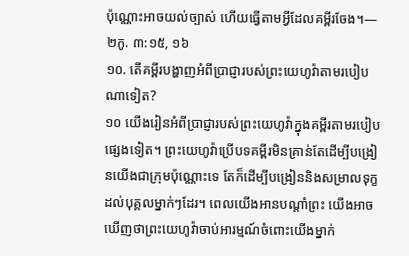ប៉ុណ្ណោះអាចយល់ច្បាស់ ហើយធ្វើតាមអ្វីដែលគម្ពីរចែង។—២កូ. ៣:១៥, ១៦
១០. តើគម្ពីរបង្ហាញអំពីប្រាជ្ញារបស់ព្រះយេហូវ៉ាតាមរបៀបណាទៀត?
១០ យើងរៀនអំពីប្រាជ្ញារបស់ព្រះយេហូវ៉ាក្នុងគម្ពីរតាមរបៀបផ្សេងទៀត។ ព្រះយេហូវ៉ាប្រើបទគម្ពីរមិនគ្រាន់តែដើម្បីបង្រៀនយើងជាក្រុមប៉ុណ្ណោះទេ តែក៏ដើម្បីបង្រៀននិងសម្រាលទុក្ខដល់បុគ្គលម្នាក់ៗដែរ។ ពេលយើងអានបណ្ដាំព្រះ យើងអាចឃើញថាព្រះយេហូវ៉ាចាប់អារម្មណ៍ចំពោះយើងម្នាក់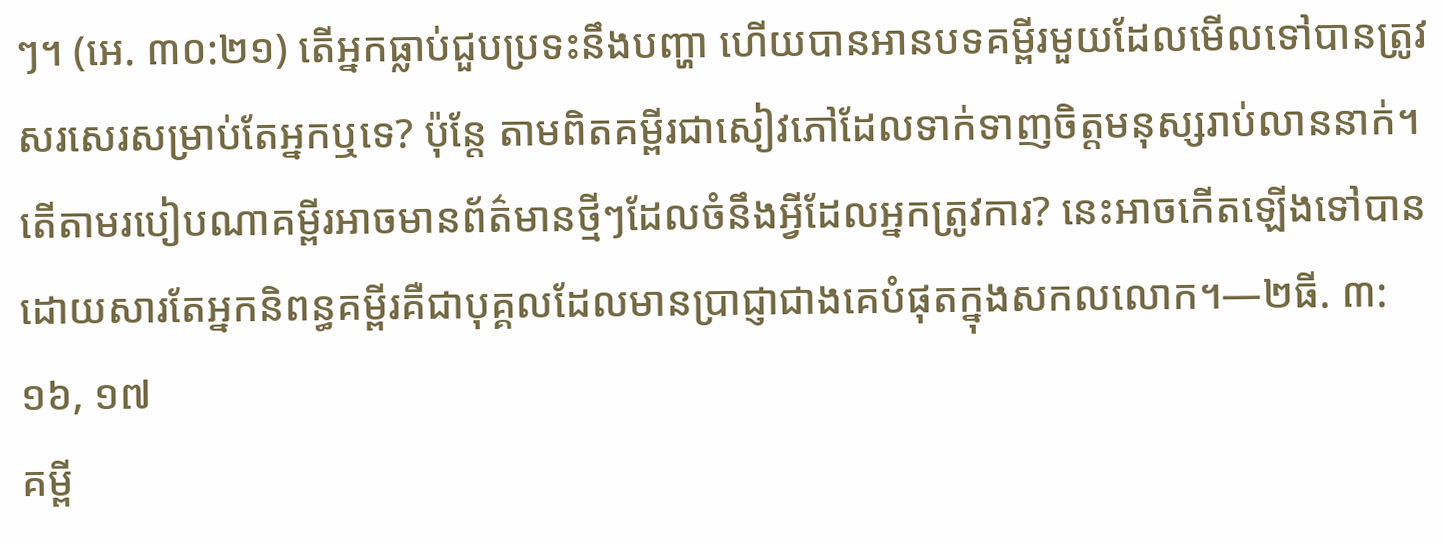ៗ។ (អេ. ៣០:២១) តើអ្នកធ្លាប់ជួបប្រទះនឹងបញ្ហា ហើយបានអានបទគម្ពីរមួយដែលមើលទៅបានត្រូវសរសេរសម្រាប់តែអ្នកឬទេ? ប៉ុន្តែ តាមពិតគម្ពីរជាសៀវភៅដែលទាក់ទាញចិត្តមនុស្សរាប់លាននាក់។ តើតាមរបៀបណាគម្ពីរអាចមានព័ត៌មានថ្មីៗដែលចំនឹងអ្វីដែលអ្នកត្រូវការ? នេះអាចកើតឡើងទៅបាន ដោយសារតែអ្នកនិពន្ធគម្ពីរគឺជាបុគ្គលដែលមានប្រាជ្ញាជាងគេបំផុតក្នុងសកលលោក។—២ធី. ៣:១៦, ១៧
គម្ពី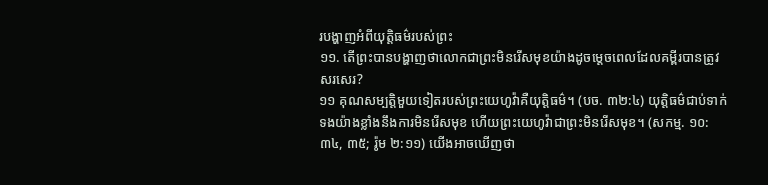របង្ហាញអំពីយុត្តិធម៌របស់ព្រះ
១១. តើព្រះបានបង្ហាញថាលោកជាព្រះមិនរើសមុខយ៉ាងដូចម្ដេចពេលដែលគម្ពីរបានត្រូវសរសេរ?
១១ គុណសម្បត្តិមួយទៀតរបស់ព្រះយេហូវ៉ាគឺយុត្តិធម៌។ (បច. ៣២:៤) យុត្តិធម៌ជាប់ទាក់ទងយ៉ាងខ្លាំងនឹងការមិនរើសមុខ ហើយព្រះយេហូវ៉ាជាព្រះមិនរើសមុខ។ (សកម្ម. ១០:៣៤, ៣៥; រ៉ូម ២:១១) យើងអាចឃើញថា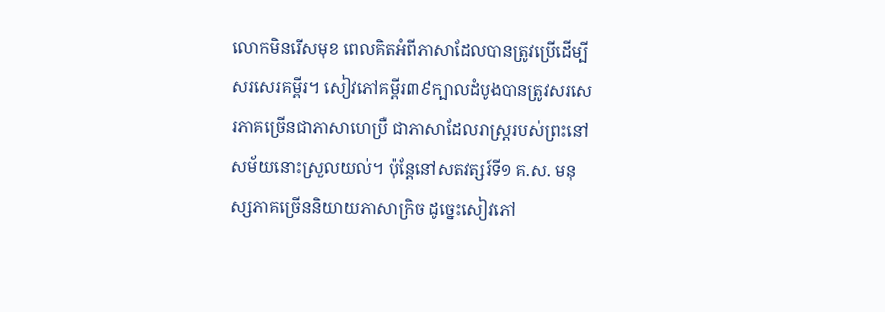លោកមិនរើសមុខ ពេលគិតអំពីភាសាដែលបានត្រូវប្រើដើម្បីសរសេរគម្ពីរ។ សៀវភៅគម្ពីរ៣៩ក្បាលដំបូងបានត្រូវសរសេរភាគច្រើនជាភាសាហេប្រឺ ជាភាសាដែលរាស្ត្ររបស់ព្រះនៅសម័យនោះស្រួលយល់។ ប៉ុន្តែនៅសតវត្សរ៍ទី១ គ.ស. មនុស្សភាគច្រើននិយាយភាសាក្រិច ដូច្នេះសៀវភៅ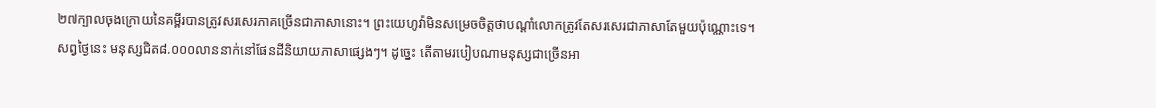២៧ក្បាលចុងក្រោយនៃគម្ពីរបានត្រូវសរសេរភាគច្រើនជាភាសានោះ។ ព្រះយេហូវ៉ាមិនសម្រេចចិត្តថាបណ្ដាំលោកត្រូវតែសរសេរជាភាសាតែមួយប៉ុណ្ណោះទេ។ សព្វថ្ងៃនេះ មនុស្សជិត៨.០០០លាននាក់នៅផែនដីនិយាយភាសាផ្សេងៗ។ ដូច្នេះ តើតាមរបៀបណាមនុស្សជាច្រើនអា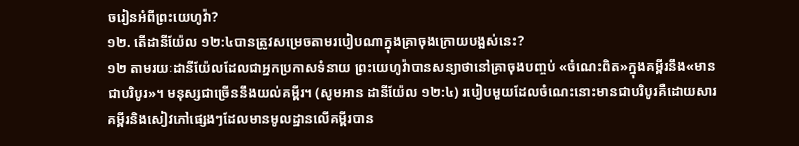ចរៀនអំពីព្រះយេហូវ៉ា?
១២. តើដានីយ៉ែល ១២:៤បានត្រូវសម្រេចតាមរបៀបណាក្នុងគ្រាចុងក្រោយបង្អស់នេះ?
១២ តាមរយៈដានីយ៉ែលដែលជាអ្នកប្រកាសទំនាយ ព្រះយេហូវ៉ាបានសន្យាថានៅគ្រាចុងបញ្ចប់ «ចំណេះពិត»ក្នុងគម្ពីរនឹង«មានជាបរិបូរ»។ មនុស្សជាច្រើននឹងយល់គម្ពីរ។ (សូមអាន ដានីយ៉ែល ១២:៤) របៀបមួយដែលចំណេះនោះមានជាបរិបូរគឺដោយសារគម្ពីរនិងសៀវភៅផ្សេងៗដែលមានមូលដ្ឋានលើគម្ពីរបាន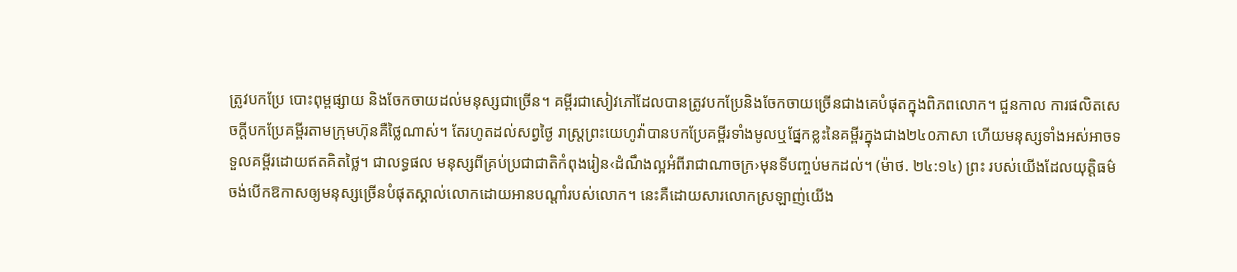ត្រូវបកប្រែ បោះពុម្ពផ្សាយ និងចែកចាយដល់មនុស្សជាច្រើន។ គម្ពីរជាសៀវភៅដែលបានត្រូវបកប្រែនិងចែកចាយច្រើនជាងគេបំផុតក្នុងពិភពលោក។ ជួនកាល ការផលិតសេចក្ដីបកប្រែគម្ពីរតាមក្រុមហ៊ុនគឺថ្លៃណាស់។ តែរហូតដល់សព្វថ្ងៃ រាស្ត្រព្រះយេហូវ៉ាបានបកប្រែគម្ពីរទាំងមូលឬផ្នែកខ្លះនៃគម្ពីរក្នុងជាង២៤០ភាសា ហើយមនុស្សទាំងអស់អាចទទួលគម្ពីរដោយឥតគិតថ្លៃ។ ជាលទ្ធផល មនុស្សពីគ្រប់ប្រជាជាតិកំពុងរៀន‹ដំណឹងល្អអំពីរាជាណាចក្រ›មុនទីបញ្ចប់មកដល់។ (ម៉ាថ. ២៤:១៤) ព្រះ របស់យើងដែលយុត្តិធម៌ ចង់បើកឱកាសឲ្យមនុស្សច្រើនបំផុតស្គាល់លោកដោយអានបណ្ដាំរបស់លោក។ នេះគឺដោយសារលោកស្រឡាញ់យើង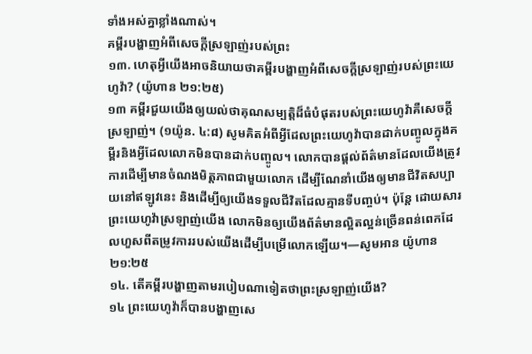ទាំងអស់គ្នាខ្លាំងណាស់។
គម្ពីរបង្ហាញអំពីសេចក្ដីស្រឡាញ់របស់ព្រះ
១៣. ហេតុអ្វីយើងអាចនិយាយថាគម្ពីរបង្ហាញអំពីសេចក្ដីស្រឡាញ់របស់ព្រះយេហូវ៉ា? (យ៉ូហាន ២១:២៥)
១៣ គម្ពីរជួយយើងឲ្យយល់ថាគុណសម្បត្តិដ៏ធំបំផុតរបស់ព្រះយេហូវ៉ាគឺសេចក្ដីស្រឡាញ់។ (១យ៉ូន. ៤:៨) សូមគិតអំពីអ្វីដែលព្រះយេហូវ៉ាបានដាក់បញ្ចូលក្នុងគម្ពីរនិងអ្វីដែលលោកមិនបានដាក់បញ្ចូល។ លោកបានផ្ដល់ព័ត៌មានដែលយើងត្រូវការដើម្បីមានចំណងមិត្តភាពជាមួយលោក ដើម្បីណែនាំយើងឲ្យមានជីវិតសប្បាយនៅឥឡូវនេះ និងដើម្បីឲ្យយើងទទួលជីវិតដែលគ្មានទីបញ្ចប់។ ប៉ុន្តែ ដោយសារព្រះយេហូវ៉ាស្រឡាញ់យើង លោកមិនឲ្យយើងព័ត៌មានល្អិតល្អន់ច្រើនពន់ពេកដែលហួសពីតម្រូវការរបស់យើងដើម្បីបម្រើលោកឡើយ។—សូមអាន យ៉ូហាន ២១:២៥
១៤. តើគម្ពីរបង្ហាញតាមរបៀបណាទៀតថាព្រះស្រឡាញ់យើង?
១៤ ព្រះយេហូវ៉ាក៏បានបង្ហាញសេ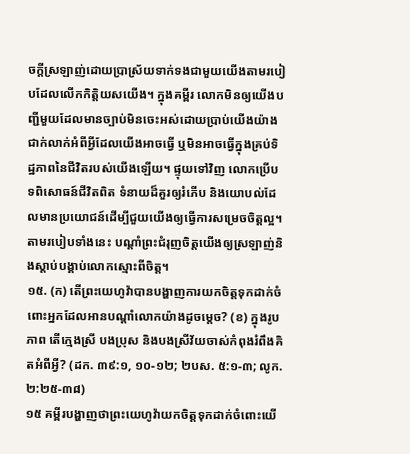ចក្ដីស្រឡាញ់ដោយប្រាស្រ័យទាក់ទងជាមួយយើងតាមរបៀបដែលលើកកិត្តិយសយើង។ ក្នុងគម្ពីរ លោកមិនឲ្យយើងបញ្ជីមួយដែលមានច្បាប់មិនចេះអស់ដោយប្រាប់យើងយ៉ាងជាក់លាក់អំពីអ្វីដែលយើងអាចធ្វើ ឬមិនអាចធ្វើក្នុងគ្រប់ទិដ្ឋភាពនៃជីវិតរបស់យើងឡើយ។ ផ្ទុយទៅវិញ លោកប្រើបទពិសោធន៍ជីវិតពិត ទំនាយដ៏គួរឲ្យរំភើប និងយោបល់ដែលមានប្រយោជន៍ដើម្បីជួយយើងឲ្យធ្វើការសម្រេចចិត្តល្អ។ តាមរបៀបទាំងនេះ បណ្ដាំព្រះជំរុញចិត្តយើងឲ្យស្រឡាញ់និងស្ដាប់បង្គាប់លោកស្មោះពីចិត្ត។
១៥. (ក) តើព្រះយេហូវ៉ាបានបង្ហាញការយកចិត្តទុកដាក់ចំពោះអ្នកដែលអានបណ្ដាំលោកយ៉ាងដូចម្ដេច? (ខ) ក្នុងរូបភាព តើក្មេងស្រី បងប្រុស និងបងស្រីវ័យចាស់កំពុងរំពឹងគិតអំពីអ្វី? (ដក. ៣៩:១, ១០-១២; ២បស. ៥:១-៣; លូក. ២:២៥-៣៨)
១៥ គម្ពីរបង្ហាញថាព្រះយេហូវ៉ាយកចិត្តទុកដាក់ចំពោះយើ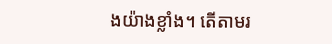ងយ៉ាងខ្លាំង។ តើតាមរ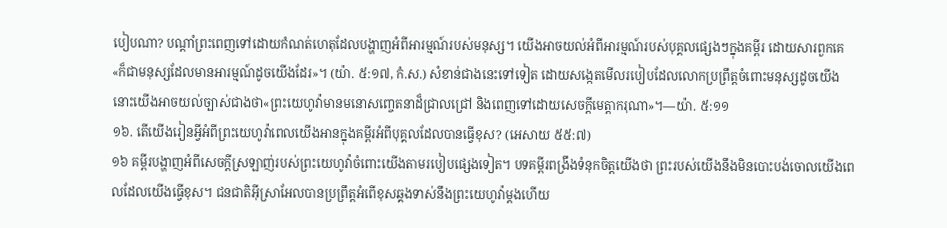បៀបណា? បណ្ដាំព្រះពេញទៅដោយកំណត់ហេតុដែលបង្ហាញអំពីអារម្មណ៍របស់មនុស្ស។ យើងអាចយល់អំពីអារម្មណ៍របស់បុគ្គលផ្សេងៗក្នុងគម្ពីរ ដោយសារពួកគេ«ក៏ជាមនុស្សដែលមានអារម្មណ៍ដូចយើងដែរ»។ (យ៉ា. ៥:១៧, កំ.ស.) សំខាន់ជាងនេះទៅទៀត ដោយសង្កេតមើលរបៀបដែលលោកប្រព្រឹត្តចំពោះមនុស្សដូចយើង នោះយើងអាចយល់ច្បាស់ជាងថា«ព្រះយេហូវ៉ាមានមនោសញ្ចេតនាដ៏ជ្រាលជ្រៅ និងពេញទៅដោយសេចក្ដីមេត្តាករុណា»។—យ៉ា. ៥:១១
១៦. តើយើងរៀនអ្វីអំពីព្រះយេហូវ៉ាពេលយើងអានក្នុងគម្ពីរអំពីបុគ្គលដែលបានធ្វើខុស? (អេសាយ ៥៥:៧)
១៦ គម្ពីរបង្ហាញអំពីសេចក្ដីស្រឡាញ់របស់ព្រះយេហូវ៉ាចំពោះយើងតាមរបៀបផ្សេងទៀត។ បទគម្ពីរពង្រឹងទំនុកចិត្តយើងថា ព្រះរបស់យើងនឹងមិនបោះបង់ចោលយើងពេលដែលយើងធ្វើខុស។ ជនជាតិអ៊ីស្រាអែលបានប្រព្រឹត្តអំពើខុសឆ្គងទាស់នឹងព្រះយេហូវ៉ាម្ដងហើយ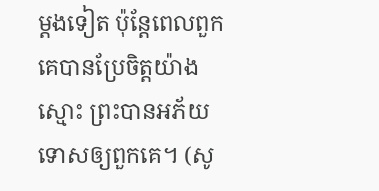ម្ដងទៀត ប៉ុន្តែពេលពួកគេបានប្រែចិត្តយ៉ាងស្មោះ ព្រះបានអភ័យទោសឲ្យពួកគេ។ (សូ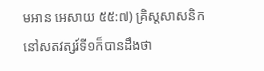មអាន អេសាយ ៥៥:៧) គ្រិស្តសាសនិកនៅសតវត្សរ៍ទី១ក៏បានដឹងថា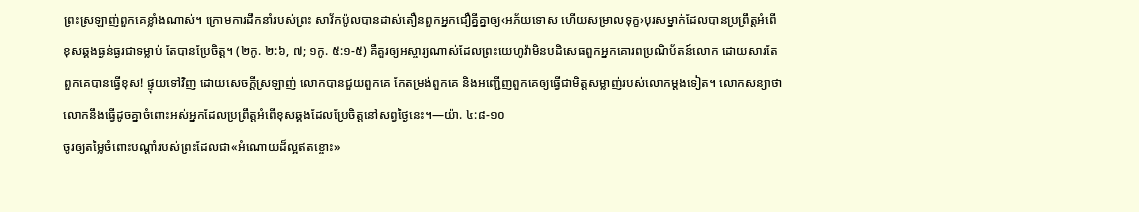ព្រះស្រឡាញ់ពួកគេខ្លាំងណាស់។ ក្រោមការដឹកនាំរបស់ព្រះ សាវ័កប៉ូលបានដាស់តឿនពួកអ្នកជឿគ្នីគ្នាឲ្យ‹អភ័យទោស ហើយសម្រាលទុក្ខ›បុរសម្នាក់ដែលបានប្រព្រឹត្តអំពើខុសឆ្គងធ្ងន់ធ្ងរជាទម្លាប់ តែបានប្រែចិត្ត។ (២កូ. ២:៦, ៧; ១កូ. ៥:១-៥) គឺគួរឲ្យអស្ចារ្យណាស់ដែលព្រះយេហូវ៉ាមិនបដិសេធពួកអ្នកគោរពប្រណិប័តន៍លោក ដោយសារតែពួកគេបានធ្វើខុស! ផ្ទុយទៅវិញ ដោយសេចក្ដីស្រឡាញ់ លោកបានជួយពួកគេ កែតម្រង់ពួកគេ និងអញ្ជើញពួកគេឲ្យធ្វើជាមិត្តសម្លាញ់របស់លោកម្ដងទៀត។ លោកសន្យាថាលោកនឹងធ្វើដូចគ្នាចំពោះអស់អ្នកដែលប្រព្រឹត្តអំពើខុសឆ្គងដែលប្រែចិត្តនៅសព្វថ្ងៃនេះ។—យ៉ា. ៤:៨-១០
ចូរឲ្យតម្លៃចំពោះបណ្ដាំរបស់ព្រះដែលជា«អំណោយដ៏ល្អឥតខ្ចោះ»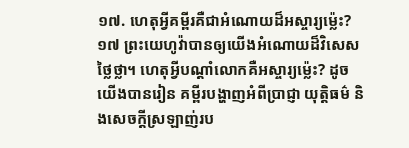១៧. ហេតុអ្វីគម្ពីរគឺជាអំណោយដ៏អស្ចារ្យម្ល៉េះ?
១៧ ព្រះយេហូវ៉ាបានឲ្យយើងអំណោយដ៏វិសេសថ្លៃថ្លា។ ហេតុអ្វីបណ្ដាំលោកគឺអស្ចារ្យម្ល៉េះ? ដូចយើងបានរៀន គម្ពីរបង្ហាញអំពីប្រាជ្ញា យុត្តិធម៌ និងសេចក្ដីស្រឡាញ់រប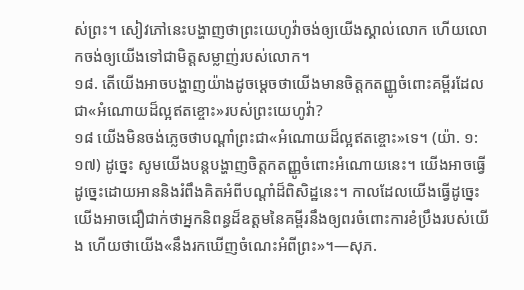ស់ព្រះ។ សៀវភៅនេះបង្ហាញថាព្រះយេហូវ៉ាចង់ឲ្យយើងស្គាល់លោក ហើយលោកចង់ឲ្យយើងទៅជាមិត្តសម្លាញ់របស់លោក។
១៨. តើយើងអាចបង្ហាញយ៉ាងដូចម្ដេចថាយើងមានចិត្តកតញ្ញូចំពោះគម្ពីរដែលជា«អំណោយដ៏ល្អឥតខ្ចោះ»របស់ព្រះយេហូវ៉ា?
១៨ យើងមិនចង់ភ្លេចថាបណ្ដាំព្រះជា«អំណោយដ៏ល្អឥតខ្ចោះ»ទេ។ (យ៉ា. ១:១៧) ដូច្នេះ សូមយើងបន្តបង្ហាញចិត្តកតញ្ញូចំពោះអំណោយនេះ។ យើងអាចធ្វើដូច្នេះដោយអាននិងរំពឹងគិតអំពីបណ្ដាំដ៏ពិសិដ្ឋនេះ។ កាលដែលយើងធ្វើដូច្នេះ យើងអាចជឿជាក់ថាអ្នកនិពន្ធដ៏ឧត្តមនៃគម្ពីរនឹងឲ្យពរចំពោះការខំប្រឹងរបស់យើង ហើយថាយើង«នឹងរកឃើញចំណេះអំពីព្រះ»។—សុភ.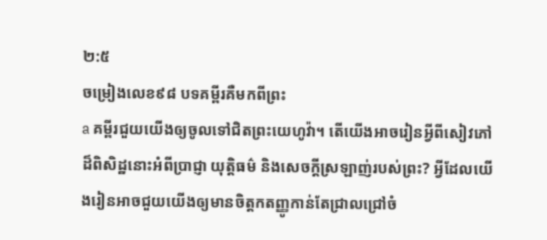២:៥
ចម្រៀងលេខ៩៨ បទគម្ពីរគឺមកពីព្រះ
a គម្ពីរជួយយើងឲ្យចូលទៅជិតព្រះយេហូវ៉ា។ តើយើងអាចរៀនអ្វីពីសៀវភៅដ៏ពិសិដ្ឋនោះអំពីប្រាជ្ញា យុត្តិធម៌ និងសេចក្ដីស្រឡាញ់របស់ព្រះ? អ្វីដែលយើងរៀនអាចជួយយើងឲ្យមានចិត្តកតញ្ញូកាន់តែជ្រាលជ្រៅចំ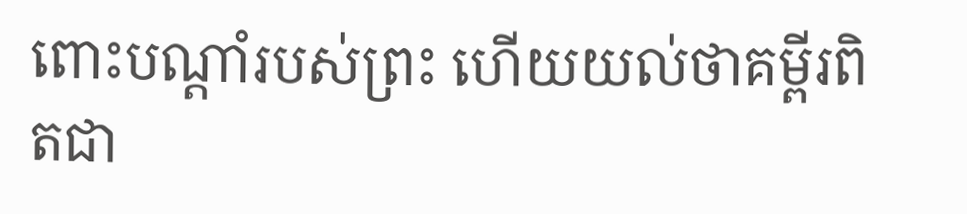ពោះបណ្ដាំរបស់ព្រះ ហើយយល់ថាគម្ពីរពិតជា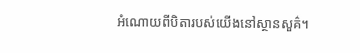អំណោយពីបិតារបស់យើងនៅស្ថានសួគ៌។